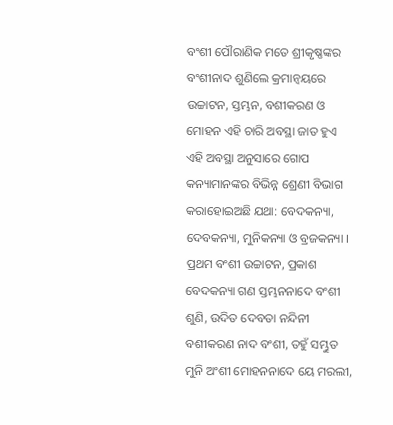ବଂଶୀ ପୌରାଣିକ ମତେ ଶ୍ରୀକୃଷ୍ଣଙ୍କର ବଂଶୀନାଦ ଶୁଣିଲେ କ୍ରମାନ୍ୱୟରେ ଉଚ୍ଚାଟନ, ସ୍ତମ୍ଭନ, ବଶୀକରଣ ଓ ମୋହନ ଏହି ଚାରି ଅବସ୍ଥା ଜାତ ହୁଏ ଏହି ଅବସ୍ଥା ଅନୁସାରେ ଗୋପ କନ୍ୟାମାନଙ୍କର ବିଭିନ୍ନ ଶ୍ରେଣୀ ବିଭାଗ କରାହୋଇଅଛି ଯଥା: ବେଦକନ୍ୟା, ଦେବକନ୍ୟା, ମୁନିକନ୍ୟା ଓ ବ୍ରଜକନ୍ୟା ।
ପ୍ରଥମ ବଂଶୀ ଉଚ୍ଚାଟନ, ପ୍ରକାଶ ବେଦକନ୍ୟା ଗଣ ସ୍ତମ୍ଭନନାଦେ ବଂଶୀ ଶୁଣି, ଉଦିତ ଦେବତା ନନ୍ଦିନୀ ବଶୀକରଣ ନାଦ ବଂଶୀ, ତହୁଁ ସମ୍ଭୁତ ମୁନି ଅଂଶୀ ମୋହନନାଦେ ୟେ ମରଲୀ,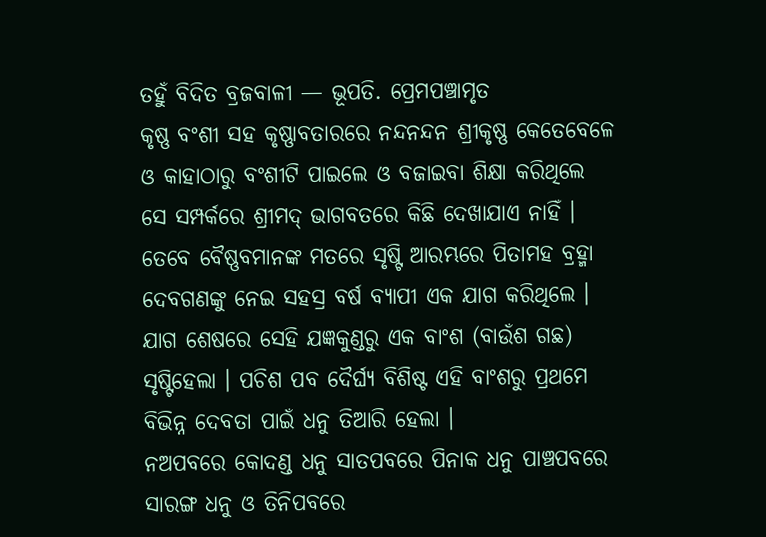ତହୁଁ ବିଦିତ ବ୍ରଜବାଳୀ — ଭୂପତି. ପ୍ରେମପଞ୍ଚାମୃତ
କୃଷ୍ଣ ବଂଶୀ ସହ କୃଷ୍ଣାବତାରରେ ନନ୍ଦନନ୍ଦନ ଶ୍ରୀକୃଷ୍ଣ କେତେବେଳେ ଓ କାହାଠାରୁ ବଂଶୀଟି ପାଇଲେ ଓ ବଜାଇବା ଶିକ୍ଷା କରିଥିଲେ ସେ ସମ୍ପର୍କରେ ଶ୍ରୀମଦ୍ ଭାଗବତରେ କିଛି ଦେଖାଯାଏ ନାହିଁ । ତେବେ ବୈଷ୍ଣବମାନଙ୍କ ମତରେ ସୃଷ୍ଟି ଆରମ୍ଭରେ ପିତାମହ ବ୍ରହ୍ମା ଦେବଗଣଙ୍କୁ ନେଇ ସହସ୍ର ବର୍ଷ ବ୍ୟାପୀ ଏକ ଯାଗ କରିଥିଲେ । ଯାଗ ଶେଷରେ ସେହି ଯଜ୍ଞକୁଣ୍ଡରୁ ଏକ ବାଂଶ (ବାଉଁଶ ଗଛ) ସୃଷ୍ଟିହେଲା । ପଚିଶ ପବ ଦୈର୍ଘ୍ୟ ବିଶିଷ୍ଟ ଏହି ବାଂଶରୁ ପ୍ରଥମେ ବିଭିନ୍ନ ଦେବତା ପାଇଁ ଧନୁ ତିଆରି ହେଲା ।
ନଅପବରେ କୋଦଣ୍ଡ ଧନୁ ସାତପବରେ ପିନାକ ଧନୁ ପାଞ୍ଚପବରେ ସାରଙ୍ଗ ଧନୁ ଓ ତିନିପବରେ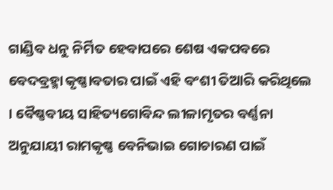ଗାଣ୍ଡିବ ଧନୁ ନିର୍ମିତ ହେବାପରେ ଶେଷ ଏକପବରେ ବେଦବ୍ରହ୍ମା କୃଷ୍ଣାବତାର ପାଇଁ ଏହି ବଂଶୀ ତିଆରି କରିଥିଲେ । ବୈଷ୍ଣବୀୟ ସାହିତ୍ୟଗୋବିନ୍ଦ ଲୀଳାମୃତର ବର୍ଣ୍ଣନା ଅନୁଯାୟୀ ରାମକୃଷ୍ଣ ବେନିଭାଇ ଗୋଚାରଣ ପାଇଁ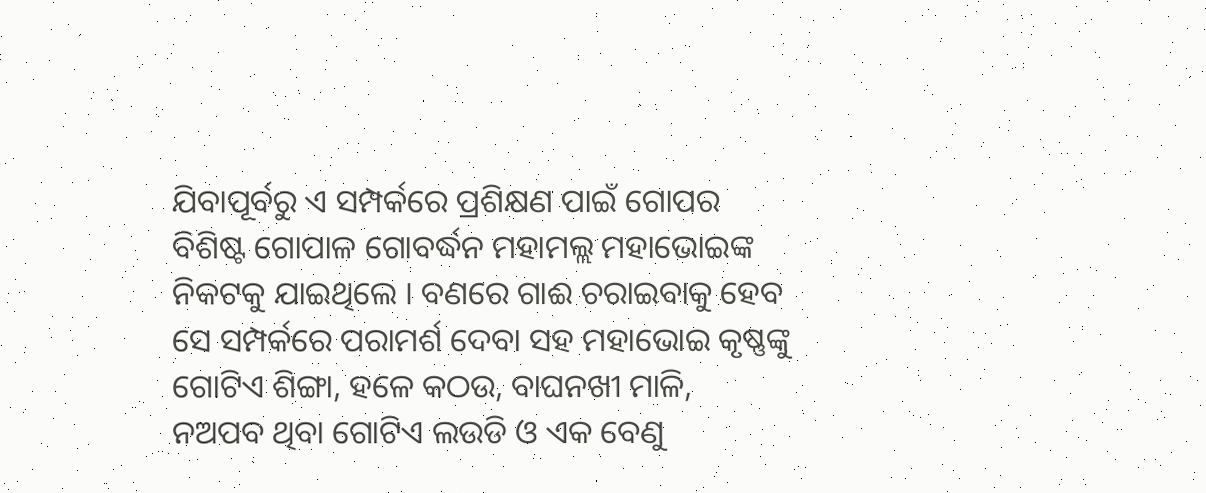ଯିବାପୂର୍ବରୁ ଏ ସମ୍ପର୍କରେ ପ୍ରଶିକ୍ଷଣ ପାଇଁ ଗୋପର ବିଶିଷ୍ଟ ଗୋପାଳ ଗୋବର୍ଦ୍ଧନ ମହାମଲ୍ଲ ମହାଭୋଇଙ୍କ ନିକଟକୁ ଯାଇଥିଲେ । ବଣରେ ଗାଈ ଚରାଇବାକୁ ହେବ ସେ ସମ୍ପର୍କରେ ପରାମର୍ଶ ଦେବା ସହ ମହାଭୋଇ କୃଷ୍ଣଙ୍କୁ ଗୋଟିଏ ଶିଙ୍ଗା, ହଳେ କଠଉ, ବାଘନଖୀ ମାଳି, ନଅପବ ଥିବା ଗୋଟିଏ ଲଉଡି ଓ ଏକ ବେଣୁ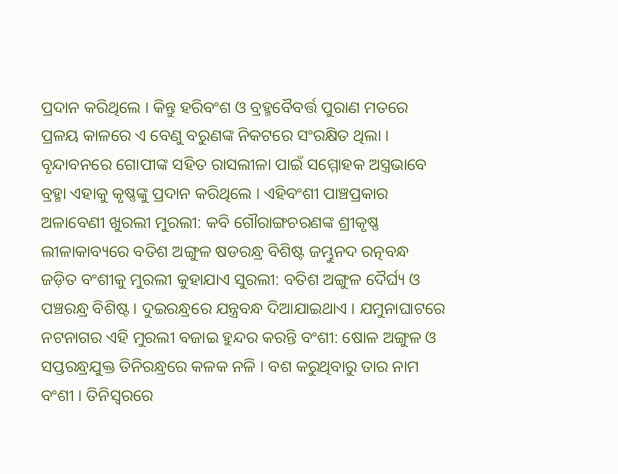ପ୍ରଦାନ କରିଥିଲେ । କିନ୍ତୁ ହରିବଂଶ ଓ ବ୍ରହ୍ମବୈବର୍ତ୍ତ ପୁରାଣ ମତରେ ପ୍ରଳୟ କାଳରେ ଏ ବେଣୁ ବରୁଣଙ୍କ ନିକଟରେ ସଂରକ୍ଷିତ ଥିଲା । ବୃନ୍ଦାବନରେ ଗୋପୀଙ୍କ ସହିତ ରାସଲୀଳା ପାଇଁ ସମ୍ମୋହକ ଅସ୍ତ୍ରଭାବେ ବ୍ରହ୍ମା ଏହାକୁ କୃଷ୍ଣଙ୍କୁ ପ୍ରଦାନ କରିଥିଲେ । ଏହିବଂଶୀ ପାଞ୍ଚପ୍ରକାର ଅଳାବେଣୀ ଖୁରଲୀ ମୁରଲୀ: କବି ଗୌରାଙ୍ଗଚରଣଙ୍କ ଶ୍ରୀକୃଷ୍ଣ ଲୀଳାକାବ୍ୟରେ ବତିଶ ଅଙ୍ଗୁଳ ଷଡରନ୍ଧ୍ର ବିଶିଷ୍ଟ ଜମ୍ଭୁନଦ ରତ୍ନବନ୍ଧ ଜଡ଼ିତ ବଂଶୀକୁ ମୁରଲୀ କୁହାଯାଏ ସୁରଲୀ: ବତିଶ ଅଙ୍ଗୁଳ ଦୈର୍ଘ୍ୟ ଓ ପଞ୍ଚରନ୍ଧ୍ର ବିଶିଷ୍ଟ । ଦୁଇରନ୍ଧ୍ରରେ ଯନ୍ତ୍ରବନ୍ଧ ଦିଆଯାଇଥାଏ । ଯମୁନାଘାଟରେ ନଟନାଗର ଏହି ମୁରଲୀ ବଜାଇ ହୁନ୍ଦର କରନ୍ତି ବଂଶୀ: ଷୋଳ ଅଙ୍ଗୁଳ ଓ ସପ୍ତରନ୍ଧ୍ରଯୁକ୍ତ ତିନିରନ୍ଧ୍ରରେ କଳକ ନଳି । ବଶ କରୁଥିବାରୁ ତାର ନାମ ବଂଶୀ । ତିନିସ୍ୱରରେ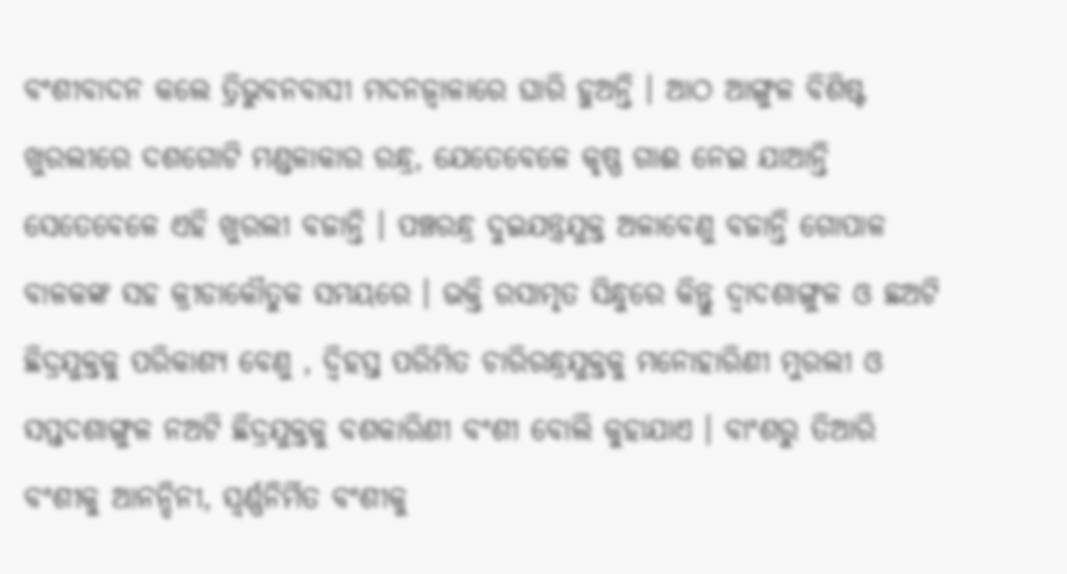ବଂଶୀବାଦନ କଲେ ତ୍ରିଭୁବନବାସୀ ମଦନଜ୍ୱାଳାରେ ଘାରି ହୁଅନ୍ତି । ଆଠ ଆଙ୍ଗୁଳ ବିଶିଷ୍ଟ ଖୁରଲୀରେ ଦଶଗୋଟି ମଣ୍ଡଳାକାର ରନ୍ଧ୍ର, ଯେତେବେଳେ କୃଷ୍ଣ ଗାଈ ନେଇ ଯାଆନ୍ତି ସେତେବେଳେ ଏହି ଖୁରଲୀ ବଜାନ୍ତି । ପଞ୍ଚରନ୍ଧ୍ର ଦୁଇଯନ୍ତ୍ରଯୁକ୍ତ ଅଳାବେଣୁ ବଜାନ୍ତି ଗୋପାଳ ବାଳକଙ୍କ ସହ କ୍ରୀଡାକୌତୁକ ସମୟରେ । ଭକ୍ତି ରସାମୃତ ସିନ୍ଧୁରେ କିନ୍ତୁ ଦ୍ୱାଦଶାଙ୍ଗୁଳ ଓ ଛଅଟି ଛିଦ୍ରଯୁକ୍ତକୁ ପରିକାଶ୍ୟ ବେଣୁ , ଦ୍ୱିହସ୍ତ ପରିମିତ ଚାରିରନ୍ଧ୍ରଯୁକ୍ତକୁ ମନୋହାରିଣୀ ମୁରଲୀ ଓ ସପ୍ତଦଶାଙ୍ଗୁଳ ନଅଟି ଛିଦ୍ରଯୁକ୍ତକୁ ବଶକାରିଣୀ ବଂଶୀ ବୋଲି କୁହାଯାଏ । ବାଂଶରୁ ତିଆରି ବଂଶୀକୁ ଆନନ୍ଦିନୀ, ସ୍ୱର୍ଣ୍ଣନିର୍ମିତ ବଂଶୀକୁ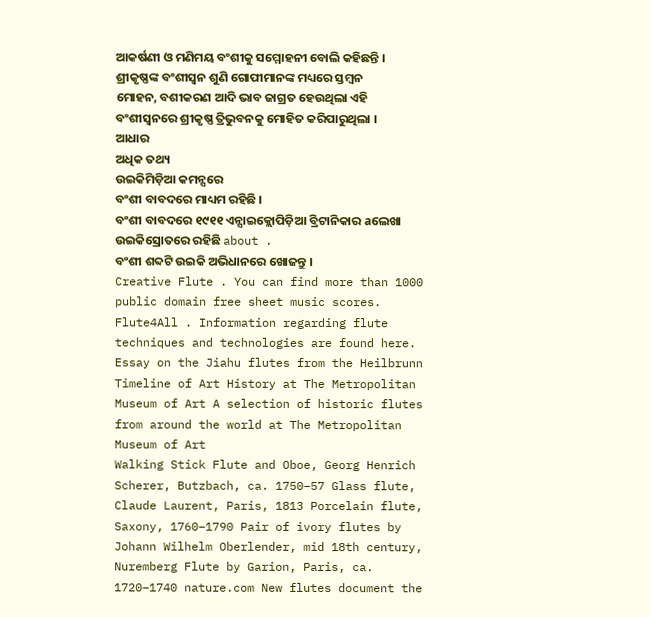ଆକର୍ଷଣୀ ଓ ମଣିମୟ ବଂଶୀକୁ ସମ୍ମୋହନୀ ବୋଲି କହିଛନ୍ତି । ଶ୍ରୀକୃଷ୍ଣଙ୍କ ବଂଶୀସ୍ୱନ ଶୁଣି ଗୋପୀମାନଙ୍କ ମଧ୍ୟରେ ସ୍ତମ୍ବନ ମୋହନ, ବଶୀକରଣ ଆଦି ଭାବ ଜାଗ୍ରତ ହେଉଥିଲା ଏହି ବଂଶୀସ୍ୱନରେ ଶ୍ରୀକୃଷ୍ଣ ତ୍ରିଭୁବନକୁ ମୋହିତ କରିପାରୁଥିଲା । ଆଧାର
ଅଧିକ ତଥ୍ୟ
ଉଇକିମିଡ଼ିଆ କମନ୍ସରେ
ବଂଶୀ ବାବଦରେ ମାଧ୍ୟମ ରହିଛି ।
ବଂଶୀ ବାବଦରେ ୧୯୧୧ ଏନ୍ସାଇକ୍ଲୋପିଡ଼ିଆ ବ୍ରିଟାନିକାର aଲେଖା ଉଇକିସ୍ରୋତରେ ରହିଛି about .
ବଂଶୀ ଶବ୍ଦଟି ଉଇକି ଅଭିଧାନରେ ଖୋଜନ୍ତୁ ।
Creative Flute . You can find more than 1000 public domain free sheet music scores. Flute4All . Information regarding flute techniques and technologies are found here. Essay on the Jiahu flutes from the Heilbrunn Timeline of Art History at The Metropolitan Museum of Art A selection of historic flutes from around the world at The Metropolitan Museum of Art
Walking Stick Flute and Oboe, Georg Henrich Scherer, Butzbach, ca. 1750–57 Glass flute, Claude Laurent, Paris, 1813 Porcelain flute, Saxony, 1760–1790 Pair of ivory flutes by Johann Wilhelm Oberlender, mid 18th century, Nuremberg Flute by Garion, Paris, ca. 1720–1740 nature.com New flutes document the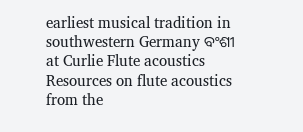earliest musical tradition in southwestern Germany ବଂଶୀ at Curlie Flute acoustics Resources on flute acoustics from the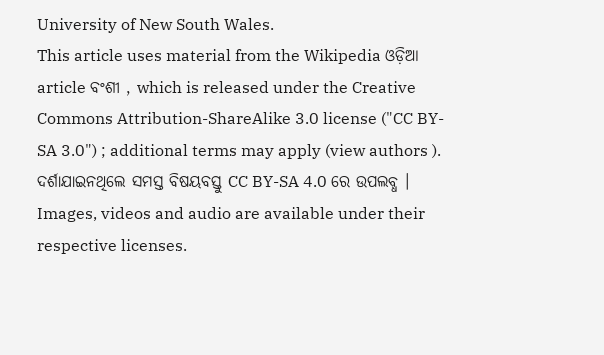University of New South Wales.
This article uses material from the Wikipedia ଓଡ଼ିଆ article ବଂଶୀ , which is released under the Creative Commons Attribution-ShareAlike 3.0 license ("CC BY-SA 3.0") ; additional terms may apply (view authors ). ଦର୍ଶାଯାଇନଥିଲେ ସମସ୍ତ ବିଷୟବସ୍ତୁ CC BY-SA 4.0 ରେ ଉପଲବ୍ଧ । Images, videos and audio are available under their respective licenses.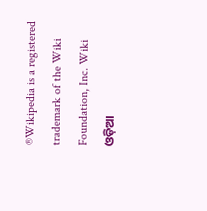®Wikipedia is a registered trademark of the Wiki Foundation, Inc. Wiki ଓଡ଼ିଆ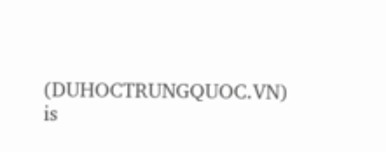(DUHOCTRUNGQUOC.VN) is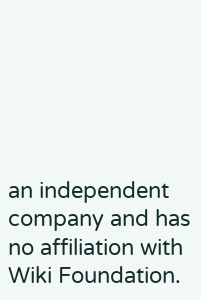an independent company and has no affiliation with Wiki Foundation.